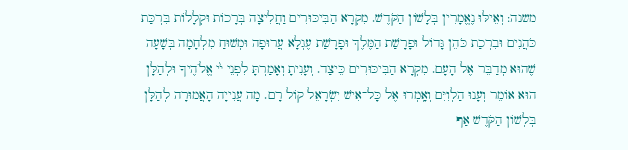משנה: וְאֵילּוּ נֶאֱמָרִין בְּלָשׁוֹן הַקֹּדֶשׁ. מִקְרָא הַבִּיכּוּרִים וַחֲלִיצָה בְּרָכוֹת וּקְלָלוֹת בִּרְכַּת כֹּהֲנִים וּבִרְכַת כֹּהֵן גָּדוֹל וּפָרָשַׁת הַמֶּלֶךְ וּפָרָשַׁת עֶגְלָא עֲרוּפָה וּמְשׁוּחַ מִלְחָמָה בְּשָׁעָה שֶׁהוּא מְדַבֵּר אֶל הָעָם. מִקְרָא הַבִּיכּוּרִים כֵּיצַד. וְעָנִיתָ וְאָמַרְתָּ לִפְנֵי ײ֨ אֱלֹהֶיךָ וּלְהַלָּן הוּא אוֹמֵר וְעָנוּ הַלְוִיִּם וְאָֽמְרוּ אֶל כָּל־אִישׁ יִשְׂרָאֵל קוֹל רָם. מָה עֲנִייָה הָאֲמוּרָה לְהַלָּן בְּלְשׁוֹן הַקֹּדֶשׁ אַף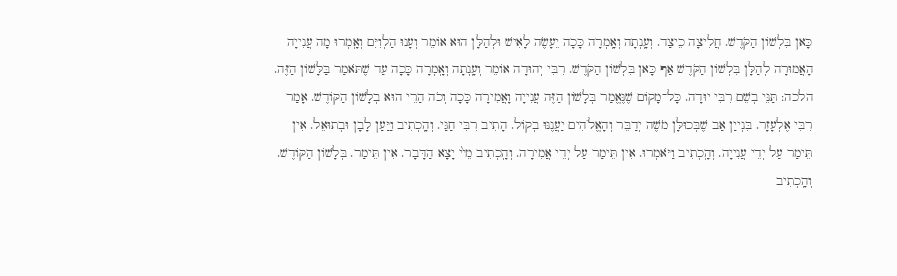כָּאן בִּלְשׁוֹן הַקֹּדֶשׁ. חֲלִיצָה כֵיצַד. וְעָֽנְתָה וְאָֽמְרָה כָּכָה יֵעָשֶׂה לָאִישׁ וּלְהַלָּן הוּא אוֹמֵר וְעָנוּ הַלְוִיִּם וְאָֽמְרוּ מָה עֲנִייָה הָאֲמוּרָה לְהַלָּן בִּלְשׁוֹן הַקֹּדֶשׁ אַף כָּאן בִּלְשׁוֹן הַקֹּדֶשׁ. רִבִּי יְהוּדָה אוֹמֵר וְעָֽנְתָה וְאָֽמְרָה כָּכָה עַד שֶׁתֹּאמַר בַּלָּשׁוֹן הַזֶּה. הלכה: תַּנֵּי בְשֵׁם רִבִּי יוּדָה. כָּל־מָקוֹם שֶׁנֶּאֱמַר בְּלָשׁוֹן הַזֶּה עֲנִייָה וָאֲמִירָה כָּכָה וְכֹה הַרֵי הוּא בְלָשׁוֹן הַקּוֹדֶשׁ. אָמַר רִבִּי אֶלְעָזָר. בִּנְייַן אַב שֶׁבְּכוּלָּן מֹשֶׁה יְדַבֵּר וְהָאֱלֹהִים יַעֲנֶנּוּ בְקוֹל. הָתִיב רִבִּי חַגַּי. וְהָֽכְתִיב וַיַּעַן לָבָן וּבְתוּאֵל. אִין תֵּימַר עַל יְדֵי עֲנִייָה. וְהָֽכְתִיב וַיֹּאמְרוּ. אִין תֵּימַר עַל יְדֵי אֲמִירָה. וְהָֽכְתִיב מֵײ֨ יָצָא הַדָּבָר. אִין תֵּימַר. בְּלָשׁוֹן הַקּוֹדֶשׁ. וְהָֽכְתִיב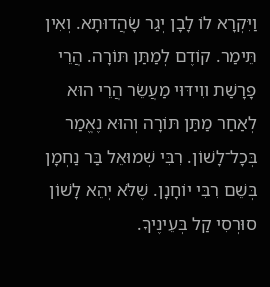וַיִּקְרָא לוֹ לָבָן יְגַר שָׂהֲדוּתָא. וְאִין תֵּימַר. קוֹדֶם לְמַתַּן תּוֹרָה. הֲרֵי פָרָשַׁת װִידּוּי מַעֲשֵׂר הֲרֵי הוּא לְאַחַר מַתַּן תּוֹרָה וְהוּא נֶאֱמַר בְּכָל־לָשׁוֹן. רִבִּי שְׁמוּאֵל בַּר נַחְמָן בְּשֵׁם רִבִּי יוֹחָנָן. שֶׁלֹּא יְהֵא לָשׁוֹן סוּרְסִי קַל בְּעֵינֶיךָ.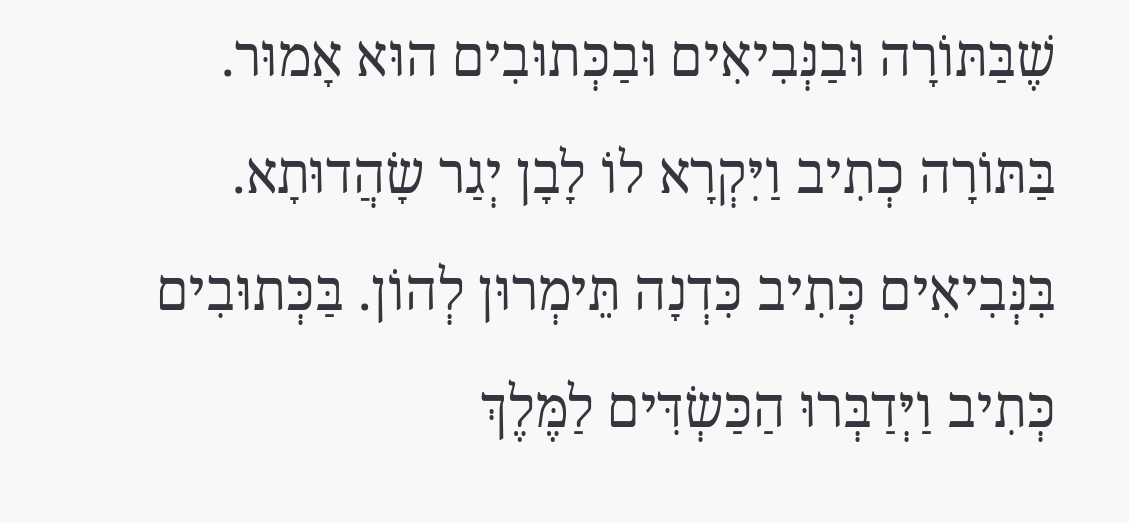שֶׁבַּתּוֹרָה וּבַנְּבִיאִים וּבַכְּתוּבִים הוּא אָמוּר. בַּתּוֹרָה כְתִיב וַיִּקְרָא לוֹ לָבָן יְגַר שָׂהֲדוּתָא. בִּנְּבִיאִים כְּתִיב כִּדְנָה תֵּימְרוּן לְהוֹן. בַּכְּתוּבִים כְּתִיב וַיְּדַבְּרוּ הַכַּשְׂדִּים לַמֶּלֶךְ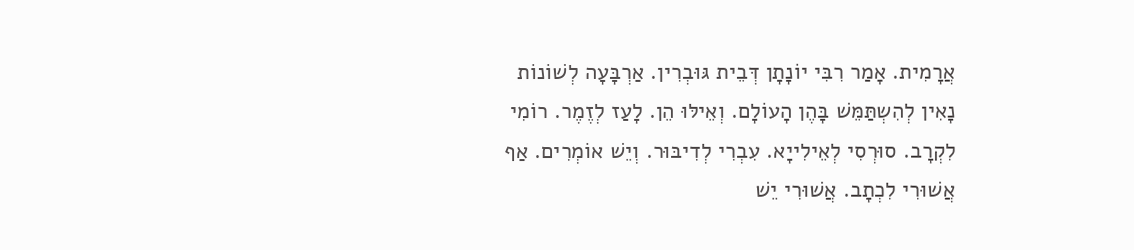אֲרָמִית. אָמַר רִבִּי יוֹנָתָן דְּבֵית גּוּבְרִין. אַרְבָּעָה לְשׁוֹנוֹת נָאִין לְהִשְתַּמֵּשׁ בָּהֶן הָעוֹלָם. וְאֵילּוּ הֵן. לָעַז לְזֶמֶר. רוֹמִי לִקְרָב. סוּרְסִי לְאֵילִייָא. עִבְרִי לְדִיבּוּר. וְיֵשׁ אוֹמְרִים. אַף אֲשׁוּרִי לִכְתָב. אֲשׁוּרִי יֵשׁ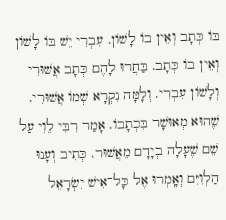בּוֹ כְּתָב וְאֵין בוֹ לָשׁוֹן. עִבְרִי יֵשׁ בּוֹ לָשׁוֹן וְאֵין בוֹ כְּתָב. בַּחֲרוּ לָהֶם כְּתָב אֲשׁוּרִי וְלָשׁוֹן עִבְרִי. וְלָמָּה נִקְרָא שְׁמוֹ אֲשׁוּרִי. שֶׁהוּא מְאוּשָׁר בִּכְתָבוֹ. אָמַר רִבִּי לֵוִי עַל שֵׁם שֶׁעָלָה בְיָדָם מֵאֲשׁוּר. כְּתִיב וְעָנוּ הַלְוִיִּם וְאָֽמְרוּ אֶל כָּל־אִישׁ יִשְׂרָאֵל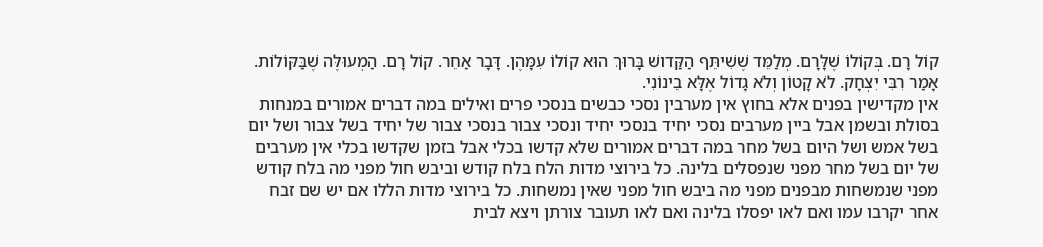קוֹל רָם. בְּקוֹלוֹ שֶׁלָּרָם. מְלַמֵּד שֶׁשִׁיתֵּף הַקַּדושׁ בָּרוּךְ הוּא קוֹלוֹ עִמָּהֶן. דָּבָר אַחֵר. קוֹל רָם. הַמְעוּלֶּה שֶׁבַּקּוֹלוֹת. אָמַר רִבִּי יִצְחָק. לֹא קָטוֹן וְלֹא גָדוֹל אֶלָּא בֵינוֹנִי.
אין מקדישין בפנים אלא בחוץ אין מערבין נסכי כבשים בנסכי פרים ואילים במה דברים אמורים במנחות בסולת ובשמן אבל ביין מערבים נסכי יחיד בנסכי יחיד ונסכי צבור בנסכי צבור של יחיד בשל צבור ושל יום בשל אמש ושל היום בשל מחר במה דברים אמורים שלא קדשו בכלי אבל בזמן שקדשו בכלי אין מערבים של יום בשל מחר מפני שנפסלים בלינה. כל בירוצי מדות הלח בלח קודש וביבש חול מפני מה בלח קודש מפני שנמשחות מבפנים מפני מה ביבש חול מפני שאין נמשחות. כל בירוצי מדות הללו אם יש שם זבח אחר יקרבו עמו ואם לאו יפסלו בלינה ואם לאו תעובר צורתן ויצא לבית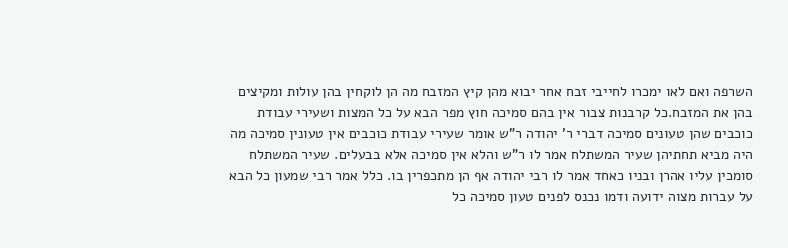השרפה ואם לאו ימכרו לחייבי זבח אחר יבוא מהן קיץ המזבח מה הן לוקחין בהן עולות ומקיצים בהן את המזבח.כל קרבנות צבור אין בהם סמיכה חוץ מפר הבא על כל המצות ושעירי עבודת כוכבים שהן טעונים סמיכה דברי ר' יהודה ר"ש אומר שעירי עבודת כוכבים אין טעונין סמיכה מה היה מביא תחתיהן שעיר המשתלח אמר לו ר"ש והלא אין סמיכה אלא בבעלים. שעיר המשתלח סומכין עליו אהרן ובניו כאחד אמר לו רבי יהודה אף הן מתכפרין בו. כלל אמר רבי שמעון כל הבא על עברות מצוה ידועה ודמו נכנס לפנים טעון סמיכה כל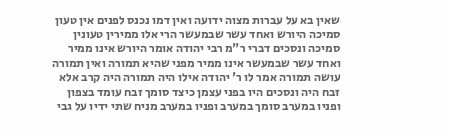שאין בא על עברות מצוה ידועה ואין דמו נכנס לפנים אין טעון סמיכה היורש ואחד עשר שבמעשר הרי אלו ממירין טעונין סמיכה ונסכים דברי ר"מ רבי יהודה אומר היורש אינו ממיר ואחד עשר שבמעשר אינו ממיר מפני שהיא תמורה ואין תמורה עושה תמורה אמר לו ר' יהודה אילו היה תמורה היה קרב אלא זבח היה ונסכים היו בפני עצמן כיצד סומך זבח עומד בצפון ופניו במערב סומך במערב ופניו במערב מניח שתי ידיו על גבי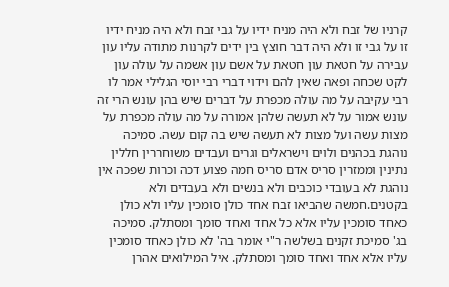קרניו של זבח ולא היה מניח ידיו על גבי זבח ולא היה מניח ידיו זו על גבי זו ולא היה דבר חוצץ בין ידים לקרנות מתודה עליו עון עבירה על חטאת עון חטאת על אשם עון אשמה על עולה עון לקט שכחה ופאה שאין להם וידוי דברי רבי יוסי הגלילי אמר לו רבי עקיבה על מה עולה מכפרת על דברים שיש בהן עונש הרי זה עונש אמור על לא תעשה שלהן אמורה על מה עולה מכפרת על מצות עשה ועל מצות לא תעשה שיש בה קום עשה. סמיכה נוהגת בכהנים ולוים וישראלים וגרים ועבדים משוחררין חללין נתינין וממזרין סריס אדם סריס חמה פצוע דכה וכרות שפכה אין נוהגת לא בעובדי כוכבים ולא בנשים ולא בעבדים ולא בקטנים.חמשה שהביאו זבח אחד כולן סומכין עליו ולא כולן כאחד סומכין עליו אלא כל אחד ואחד סומך ומסתלק. סמיכה בג' סמיכת זקנים בשלשה ר"י אומר בה' לא כולן כאחד סומכין עליו אלא אחד ואחד סומך ומסתלק. איל המילואים אהרן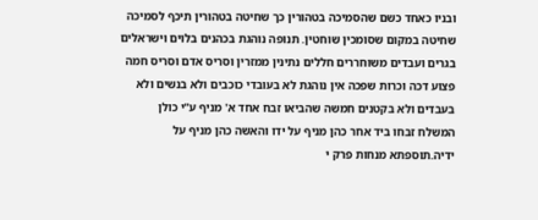ובניו כאחד כשם שהסמיכה בטהורין כך שחיטה בטהורין תיכף לסמיכה שחיטה במקום שסומכין שוחטין. תנופה נוהגת בכהנים בלוים וישראלים בגרים ועבדים משוחררים חללים נתינין ממזרין וסריס אדם וסריס חמה פצוע דכה וכרות שפכה אין נוהגת לא בעובדי כוכבים ולא בנשים ולא בעבדים ולא בקטנים חמשה שהביאו זבח אחד א' מניף ע"י כולן המשלח זבחו ביד אחר כהן מניף על ידו והאשה כהן מניף על ידיה.תוספתא מנחות פרק י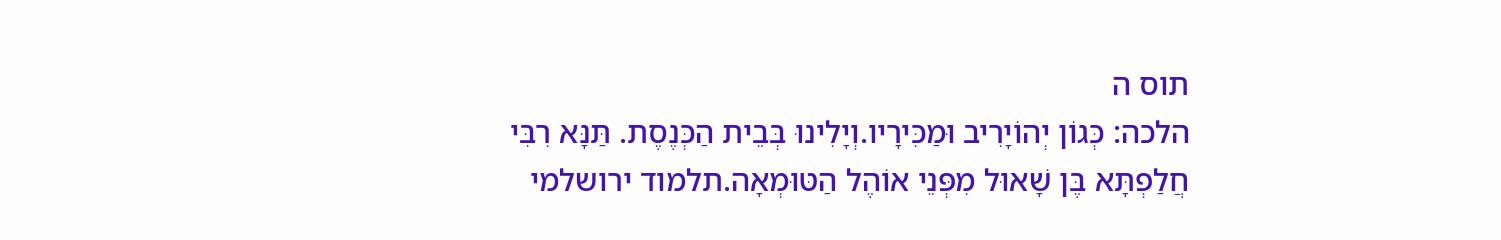תוס ה
הלכה: כְּגוֹן יְהוֹיָרִיב וּמַכִּירָיו.וְיָלִינוּ בְּבֵית הַכְּנֶסֶת. תַּנָּא רִבִּי חֲלַפְתָּא בֶּן שָׁאוּל מִפְּנֵי אוֹהֶל הַטּוּמְאָה.תלמוד ירושלמי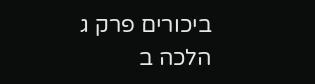ביכורים פרק ג הלכה ב